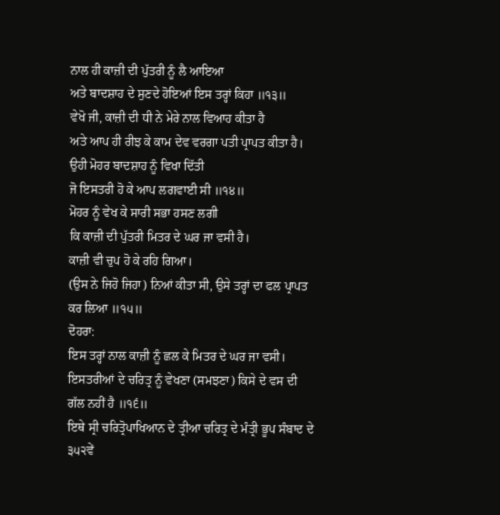ਨਾਲ ਹੀ ਕਾਜ਼ੀ ਦੀ ਪੁੱਤਰੀ ਨੂੰ ਲੈ ਆਇਆ
ਅਤੇ ਬਾਦਸ਼ਾਹ ਦੇ ਸੁਣਦੇ ਹੋਇਆਂ ਇਸ ਤਰ੍ਹਾਂ ਕਿਹਾ ॥੧੩॥
ਵੇਖੋ ਜੀ, ਕਾਜ਼ੀ ਦੀ ਧੀ ਨੇ ਮੇਰੇ ਨਾਲ ਵਿਆਹ ਕੀਤਾ ਹੈ
ਅਤੇ ਆਪ ਹੀ ਰੀਝ ਕੇ ਕਾਮ ਦੇਵ ਵਰਗਾ ਪਤੀ ਪ੍ਰਾਪਤ ਕੀਤਾ ਹੈ।
ਉਹੀ ਮੋਹਰ ਬਾਦਸ਼ਾਹ ਨੂੰ ਵਿਖਾ ਦਿੱਤੀ
ਜੋ ਇਸਤਰੀ ਹੋ ਕੇ ਆਪ ਲਗਵਾਈ ਸੀ ॥੧੪॥
ਮੋਹਰ ਨੂੰ ਵੇਖ ਕੇ ਸਾਰੀ ਸਭਾ ਹਸਣ ਲਗੀ
ਕਿ ਕਾਜ਼ੀ ਦੀ ਪੁੱਤਰੀ ਮਿਤਰ ਦੇ ਘਰ ਜਾ ਵਸੀ ਹੈ।
ਕਾਜ਼ੀ ਵੀ ਚੁਪ ਹੋ ਕੇ ਰਹਿ ਗਿਆ।
(ਉਸ ਨੇ ਜਿਹੋ ਜਿਹਾ) ਨਿਆਂ ਕੀਤਾ ਸੀ, ਉਸੇ ਤਰ੍ਹਾਂ ਦਾ ਫਲ ਪ੍ਰਾਪਤ ਕਰ ਲਿਆ ॥੧੫॥
ਦੋਹਰਾ:
ਇਸ ਤਰ੍ਹਾਂ ਨਾਲ ਕਾਜ਼ੀ ਨੂੰ ਛਲ ਕੇ ਮਿਤਰ ਦੇ ਘਰ ਜਾ ਵਸੀ।
ਇਸਤਰੀਆਂ ਦੇ ਚਰਿਤ੍ਰ ਨੂੰ ਵੇਖਣਾ (ਸਮਝਣਾ) ਕਿਸੇ ਦੇ ਵਸ ਦੀ ਗੱਲ ਨਹੀਂ ਹੈ ॥੧੬॥
ਇਥੇ ਸ੍ਰੀ ਚਰਿਤ੍ਰੋਪਾਖਿਆਨ ਦੇ ਤ੍ਰੀਆ ਚਰਿਤ੍ਰ ਦੇ ਮੰਤ੍ਰੀ ਭੂਪ ਸੰਬਾਦ ਦੇ ੩੫੨ਵੇਂ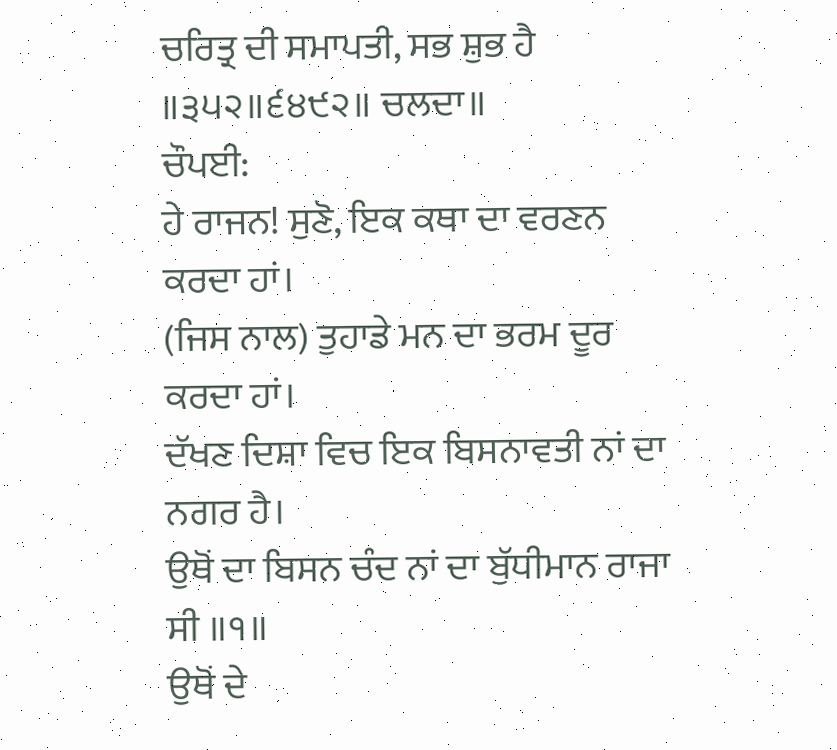ਚਰਿਤ੍ਰ ਦੀ ਸਮਾਪਤੀ, ਸਭ ਸ਼ੁਭ ਹੈ ॥੩੫੨॥੬੪੯੨॥ ਚਲਦਾ॥
ਚੌਪਈ:
ਹੇ ਰਾਜਨ! ਸੁਣੋ, ਇਕ ਕਥਾ ਦਾ ਵਰਣਨ ਕਰਦਾ ਹਾਂ।
(ਜਿਸ ਨਾਲ) ਤੁਹਾਡੇ ਮਨ ਦਾ ਭਰਮ ਦੂਰ ਕਰਦਾ ਹਾਂ।
ਦੱਖਣ ਦਿਸ਼ਾ ਵਿਚ ਇਕ ਬਿਸਨਾਵਤੀ ਨਾਂ ਦਾ ਨਗਰ ਹੈ।
ਉਥੋਂ ਦਾ ਬਿਸਨ ਚੰਦ ਨਾਂ ਦਾ ਬੁੱਧੀਮਾਨ ਰਾਜਾ ਸੀ ॥੧॥
ਉਥੋਂ ਦੇ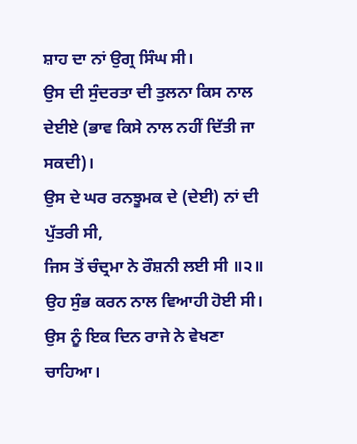ਸ਼ਾਹ ਦਾ ਨਾਂ ਉਗ੍ਰ ਸਿੰਘ ਸੀ।
ਉਸ ਦੀ ਸੁੰਦਰਤਾ ਦੀ ਤੁਲਨਾ ਕਿਸ ਨਾਲ ਦੇਈਏ (ਭਾਵ ਕਿਸੇ ਨਾਲ ਨਹੀਂ ਦਿੱਤੀ ਜਾ ਸਕਦੀ)।
ਉਸ ਦੇ ਘਰ ਰਨਝੂਮਕ ਦੇ (ਦੇਈ) ਨਾਂ ਦੀ ਪੁੱਤਰੀ ਸੀ,
ਜਿਸ ਤੋਂ ਚੰਦ੍ਰਮਾ ਨੇ ਰੌਸ਼ਨੀ ਲਈ ਸੀ ॥੨॥
ਉਹ ਸੁੰਭ ਕਰਨ ਨਾਲ ਵਿਆਹੀ ਹੋਈ ਸੀ।
ਉਸ ਨੂੰ ਇਕ ਦਿਨ ਰਾਜੇ ਨੇ ਵੇਖਣਾ ਚਾਹਿਆ।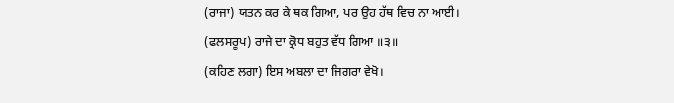(ਰਾਜਾ) ਯਤਨ ਕਰ ਕੇ ਥਕ ਗਿਆ, ਪਰ ਉਹ ਹੱਥ ਵਿਚ ਨਾ ਆਈ।
(ਫਲਸਰੂਪ) ਰਾਜੇ ਦਾ ਕ੍ਰੋਧ ਬਹੁਤ ਵੱਧ ਗਿਆ ॥੩॥
(ਕਹਿਣ ਲਗਾ) ਇਸ ਅਬਲਾ ਦਾ ਜਿਗਰਾ ਵੇਖੋ।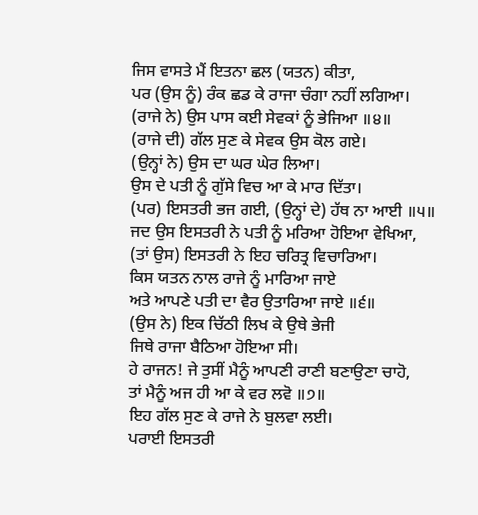ਜਿਸ ਵਾਸਤੇ ਮੈਂ ਇਤਨਾ ਛਲ (ਯਤਨ) ਕੀਤਾ,
ਪਰ (ਉਸ ਨੂੰ) ਰੰਕ ਛਡ ਕੇ ਰਾਜਾ ਚੰਗਾ ਨਹੀਂ ਲਗਿਆ।
(ਰਾਜੇ ਨੇ) ਉਸ ਪਾਸ ਕਈ ਸੇਵਕਾਂ ਨੂੰ ਭੇਜਿਆ ॥੪॥
(ਰਾਜੇ ਦੀ) ਗੱਲ ਸੁਣ ਕੇ ਸੇਵਕ ਉਸ ਕੋਲ ਗਏ।
(ਉਨ੍ਹਾਂ ਨੇ) ਉਸ ਦਾ ਘਰ ਘੇਰ ਲਿਆ।
ਉਸ ਦੇ ਪਤੀ ਨੂੰ ਗੁੱਸੇ ਵਿਚ ਆ ਕੇ ਮਾਰ ਦਿੱਤਾ।
(ਪਰ) ਇਸਤਰੀ ਭਜ ਗਈ, (ਉਨ੍ਹਾਂ ਦੇ) ਹੱਥ ਨਾ ਆਈ ॥੫॥
ਜਦ ਉਸ ਇਸਤਰੀ ਨੇ ਪਤੀ ਨੂੰ ਮਰਿਆ ਹੋਇਆ ਵੇਖਿਆ,
(ਤਾਂ ਉਸ) ਇਸਤਰੀ ਨੇ ਇਹ ਚਰਿਤ੍ਰ ਵਿਚਾਰਿਆ।
ਕਿਸ ਯਤਨ ਨਾਲ ਰਾਜੇ ਨੂੰ ਮਾਰਿਆ ਜਾਏ
ਅਤੇ ਆਪਣੇ ਪਤੀ ਦਾ ਵੈਰ ਉਤਾਰਿਆ ਜਾਏ ॥੬॥
(ਉਸ ਨੇ) ਇਕ ਚਿੱਠੀ ਲਿਖ ਕੇ ਉਥੇ ਭੇਜੀ
ਜਿਥੇ ਰਾਜਾ ਬੈਠਿਆ ਹੋਇਆ ਸੀ।
ਹੇ ਰਾਜਨ! ਜੇ ਤੁਸੀਂ ਮੈਨੂੰ ਆਪਣੀ ਰਾਣੀ ਬਣਾਉਣਾ ਚਾਹੋ,
ਤਾਂ ਮੈਨੂੰ ਅਜ ਹੀ ਆ ਕੇ ਵਰ ਲਵੋ ॥੭॥
ਇਹ ਗੱਲ ਸੁਣ ਕੇ ਰਾਜੇ ਨੇ ਬੁਲਵਾ ਲਈ।
ਪਰਾਈ ਇਸਤਰੀ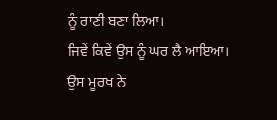ਨੂੰ ਰਾਣੀ ਬਣਾ ਲਿਆ।
ਜਿਵੇਂ ਕਿਵੇਂ ਉਸ ਨੂੰ ਘਰ ਲੈ ਆਇਆ।
ਉਸ ਮੂਰਖ ਨੇ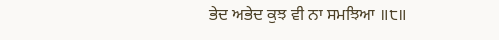ਭੇਦ ਅਭੇਦ ਕੁਝ ਵੀ ਨਾ ਸਮਝਿਆ ॥੮॥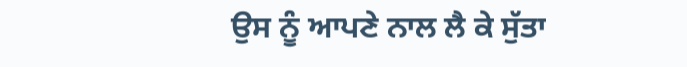ਉਸ ਨੂੰ ਆਪਣੇ ਨਾਲ ਲੈ ਕੇ ਸੁੱਤਾ